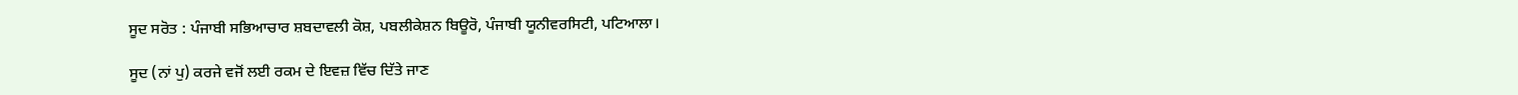ਸੂਦ ਸਰੋਤ : ਪੰਜਾਬੀ ਸਭਿਆਚਾਰ ਸ਼ਬਦਾਵਲੀ ਕੋਸ਼, ਪਬਲੀਕੇਸ਼ਨ ਬਿਊਰੋ, ਪੰਜਾਬੀ ਯੂਨੀਵਰਸਿਟੀ, ਪਟਿਆਲਾ।

ਸੂਦ (ਨਾਂ ਪੁ) ਕਰਜੇ ਵਜੋਂ ਲਈ ਰਕਮ ਦੇ ਇਵਜ਼ ਵਿੱਚ ਦਿੱਤੇ ਜਾਣ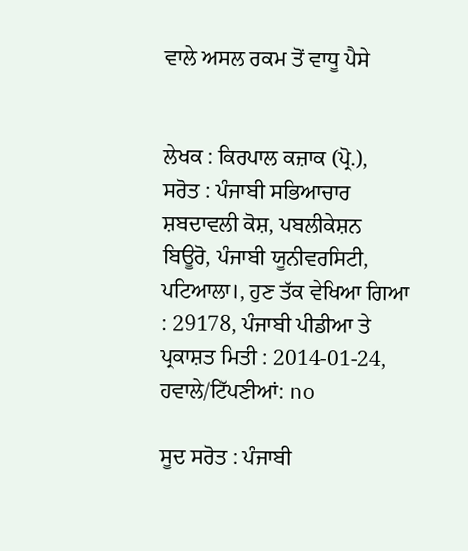ਵਾਲੇ ਅਸਲ ਰਕਮ ਤੋਂ ਵਾਧੂ ਪੈਸੇ


ਲੇਖਕ : ਕਿਰਪਾਲ ਕਜ਼ਾਕ (ਪ੍ਰੋ.),
ਸਰੋਤ : ਪੰਜਾਬੀ ਸਭਿਆਚਾਰ ਸ਼ਬਦਾਵਲੀ ਕੋਸ਼, ਪਬਲੀਕੇਸ਼ਨ ਬਿਊਰੋ, ਪੰਜਾਬੀ ਯੂਨੀਵਰਸਿਟੀ, ਪਟਿਆਲਾ।, ਹੁਣ ਤੱਕ ਵੇਖਿਆ ਗਿਆ : 29178, ਪੰਜਾਬੀ ਪੀਡੀਆ ਤੇ ਪ੍ਰਕਾਸ਼ਤ ਮਿਤੀ : 2014-01-24, ਹਵਾਲੇ/ਟਿੱਪਣੀਆਂ: no

ਸੂਦ ਸਰੋਤ : ਪੰਜਾਬੀ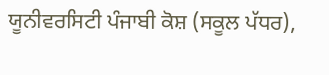ਯੂਨੀਵਰਸਿਟੀ ਪੰਜਾਬੀ ਕੋਸ਼ (ਸਕੂਲ ਪੱਧਰ),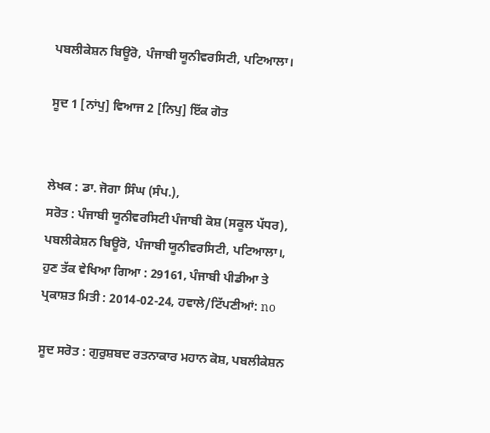ਪਬਲੀਕੇਸ਼ਨ ਬਿਊਰੋ, ਪੰਜਾਬੀ ਯੂਨੀਵਰਸਿਟੀ, ਪਟਿਆਲਾ।

ਸੂਦ 1 [ਨਾਂਪੁ] ਵਿਆਜ 2 [ਨਿਪੁ] ਇੱਕ ਗੋਤ


ਲੇਖਕ : ਡਾ. ਜੋਗਾ ਸਿੰਘ (ਸੰਪ.),
ਸਰੋਤ : ਪੰਜਾਬੀ ਯੂਨੀਵਰਸਿਟੀ ਪੰਜਾਬੀ ਕੋਸ਼ (ਸਕੂਲ ਪੱਧਰ), ਪਬਲੀਕੇਸ਼ਨ ਬਿਊਰੋ, ਪੰਜਾਬੀ ਯੂਨੀਵਰਸਿਟੀ, ਪਟਿਆਲਾ।, ਹੁਣ ਤੱਕ ਵੇਖਿਆ ਗਿਆ : 29161, ਪੰਜਾਬੀ ਪੀਡੀਆ ਤੇ ਪ੍ਰਕਾਸ਼ਤ ਮਿਤੀ : 2014-02-24, ਹਵਾਲੇ/ਟਿੱਪਣੀਆਂ: no

ਸੂਦ ਸਰੋਤ : ਗੁਰੁਸ਼ਬਦ ਰਤਨਾਕਾਰ ਮਹਾਨ ਕੋਸ਼, ਪਬਲੀਕੇਸ਼ਨ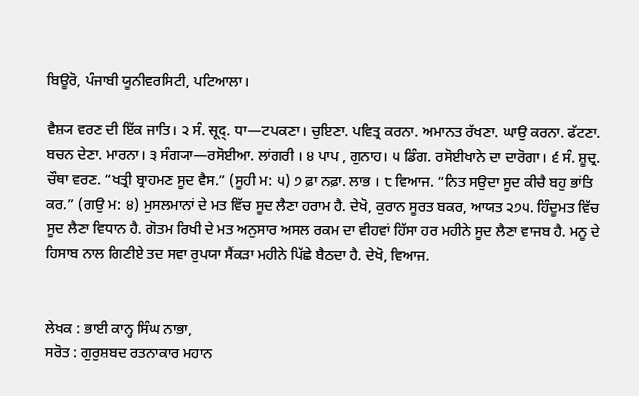ਬਿਊਰੋ, ਪੰਜਾਬੀ ਯੂਨੀਵਰਸਿਟੀ, ਪਟਿਆਲਾ।

ਵੈਸ਼੍ਯ ਵਰਣ ਦੀ ਇੱਕ ਜਾਤਿ। ੨ ਸੰ. सूद्. ਧਾ—ਟਪਕਣਾ। ਚੁਇਣਾ. ਪਵਿਤ੍ਰ ਕਰਨਾ. ਅਮਾਨਤ ਰੱਖਣਾ. ਘਾਉ ਕਰਨਾ. ਫੱਟਣਾ. ਬਚਨ ਦੇਣਾ. ਮਾਰਨਾ। ੩ ਸੰਗ੍ਯਾ—ਰਸੋਈਆ. ਲਾਂਗਰੀ । ੪ ਪਾਪ , ਗੁਨਾਹ। ੫ ਡਿੰਗ. ਰਸੋਈਖਾਨੇ ਦਾ ਦਾਰੋਗਾ। ੬ ਸੰ. ਸ਼ੂਦ੍ਰ. ਚੌਥਾ ਵਰਣ. “ਖਤ੍ਰੀ ਬ੍ਰਾਹਮਣ ਸੂਦ ਵੈਸ.” (ਸੂਹੀ ਮ: ੫) ੭ ਫ਼ਾ ਨਫ਼ਾ. ਲਾਭ । ੮ ਵਿਆਜ. “ਨਿਤ ਸਉਦਾ ਸੂਦ ਕੀਚੈ ਬਹੁ ਭਾਂਤਿ ਕਰ.” (ਗਉ ਮ: ੪) ਮੁਸਲਮਾਨਾਂ ਦੇ ਮਤ ਵਿੱਚ ਸੂਦ ਲੈਣਾ ਹਰਾਮ ਹੈ. ਦੇਖੋ, ਕੁਰਾਨ ਸੂਰਤ ਬਕਰ, ਆਯਤ ੨੭੫. ਹਿੰਦੂਮਤ ਵਿੱਚ ਸੂਦ ਲੈਣਾ ਵਿਧਾਨ ਹੈ. ਗੋਤਮ ਰਿਖੀ ਦੇ ਮਤ ਅਨੁਸਾਰ ਅਸਲ ਰਕਮ ਦਾ ਵੀਹਵਾਂ ਹਿੱਸਾ ਹਰ ਮਹੀਨੇ ਸੂਦ ਲੈਣਾ ਵਾਜਬ ਹੈ. ਮਨੂ ਦੇ ਹਿਸਾਬ ਨਾਲ ਗਿਣੀਏ ਤਦ ਸਵਾ ਰੁਪਯਾ ਸੈਂਕੜਾ ਮਹੀਨੇ ਪਿੱਛੇ ਬੈਠਦਾ ਹੈ. ਦੇਖੋ, ਵਿਆਜ.


ਲੇਖਕ : ਭਾਈ ਕਾਨ੍ਹ ਸਿੰਘ ਨਾਭਾ,
ਸਰੋਤ : ਗੁਰੁਸ਼ਬਦ ਰਤਨਾਕਾਰ ਮਹਾਨ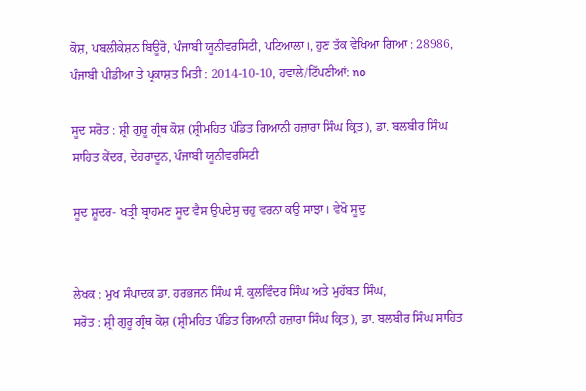ਕੋਸ਼, ਪਬਲੀਕੇਸ਼ਨ ਬਿਊਰੋ, ਪੰਜਾਬੀ ਯੂਨੀਵਰਸਿਟੀ, ਪਟਿਆਲਾ।, ਹੁਣ ਤੱਕ ਵੇਖਿਆ ਗਿਆ : 28986, ਪੰਜਾਬੀ ਪੀਡੀਆ ਤੇ ਪ੍ਰਕਾਸ਼ਤ ਮਿਤੀ : 2014-10-10, ਹਵਾਲੇ/ਟਿੱਪਣੀਆਂ: no

ਸੂਦ ਸਰੋਤ : ਸ਼੍ਰੀ ਗੁਰੂ ਗ੍ਰੰਥ ਕੋਸ਼ (ਸ਼੍ਰੀਮਹਿਤ ਪੰਡਿਤ ਗਿਆਨੀ ਹਜ਼ਾਰਾ ਸਿੰਘ ਕ੍ਰਿਤ), ਡਾ. ਬਲਬੀਰ ਸਿੰਘ ਸਾਹਿਤ ਕੇਂਦਰ, ਦੇਹਰਾਦੂਨ, ਪੰਜਾਬੀ ਯੂਨੀਵਰਸਿਟੀ

ਸੂਦ ਸ਼ੂਦਰ- ਖਤ੍ਰੀ ਬ੍ਰਾਹਮਣ ਸੂਦ ਵੈਸ ਉਪਦੇਸੁ ਚਹੁ ਵਰਨਾ ਕਉ ਸਾਝਾ। ਵੇਖੋ ਸੂਦੁ


ਲੇਖਕ : ਮੁਖ ਸੰਪਾਦਕ ਡਾ. ਹਰਭਜਨ ਸਿੰਘ ਸੰ. ਕੁਲਵਿੰਦਰ ਸਿੰਘ ਅਤੇ ਮੁਹੱਬਤ ਸਿੰਘ,
ਸਰੋਤ : ਸ਼੍ਰੀ ਗੁਰੂ ਗ੍ਰੰਥ ਕੋਸ਼ (ਸ਼੍ਰੀਮਹਿਤ ਪੰਡਿਤ ਗਿਆਨੀ ਹਜ਼ਾਰਾ ਸਿੰਘ ਕ੍ਰਿਤ), ਡਾ. ਬਲਬੀਰ ਸਿੰਘ ਸਾਹਿਤ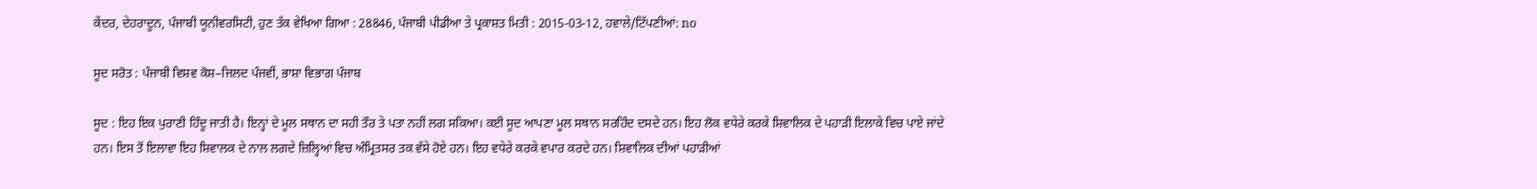ਕੇਂਦਰ, ਦੇਹਰਾਦੂਨ, ਪੰਜਾਬੀ ਯੂਨੀਵਰਸਿਟੀ, ਹੁਣ ਤੱਕ ਵੇਖਿਆ ਗਿਆ : 28846, ਪੰਜਾਬੀ ਪੀਡੀਆ ਤੇ ਪ੍ਰਕਾਸ਼ਤ ਮਿਤੀ : 2015-03-12, ਹਵਾਲੇ/ਟਿੱਪਣੀਆਂ: no

ਸੂਦ ਸਰੋਤ : ਪੰਜਾਬੀ ਵਿਸ਼ਵ ਕੋਸ਼–ਜਿਲਦ ਪੰਜਵੀਂ, ਭਾਸ਼ਾ ਵਿਭਾਗ ਪੰਜਾਬ

ਸੂਦ : ਇਹ ਇਕ ਪੁਰਾਣੀ ਹਿੰਦੂ ਜਾਤੀ ਹੈ। ਇਨ੍ਹਾਂ ਦੇ ਮੂਲ ਸਥਾਨ ਦਾ ਸਹੀ ਤੌਰ ਤੇ ਪਤਾ ਨਹੀਂ ਲਗ ਸਕਿਆ। ਕਈ ਸੂਦ ਆਪਣਾ ਮੂਲ ਸਥਾਨ ਸਰਹਿੰਦ ਦਸਦੇ ਹਨ। ਇਹ ਲੋਕ ਵਧੇਰੇ ਕਰਕੇ ਸ਼ਿਵਾਲਿਕ ਦੇ ਪਹਾੜੀ ਇਲਾਕੇ ਵਿਚ ਪਾਏ ਜਾਂਦੇ ਹਨ। ਇਸ ਤੋਂ ਇਲਾਵਾ ਇਹ ਸ਼ਿਵਾਲਕ ਦੇ ਨਾਲ ਲਗਦੇ ਜ਼ਿਲ੍ਹਿਆਂ ਵਿਚ ਅੰਮ੍ਰਿਤਸਰ ਤਕ ਵੱਸੇ ਹੋਏ ਹਨ। ਇਹ ਵਧੇਰੇ ਕਰਕੇ ਵਪਾਰ ਕਰਦੇ ਹਨ। ਸ਼ਿਵਾਲਿਕ ਦੀਆਂ ਪਹਾੜੀਆਂ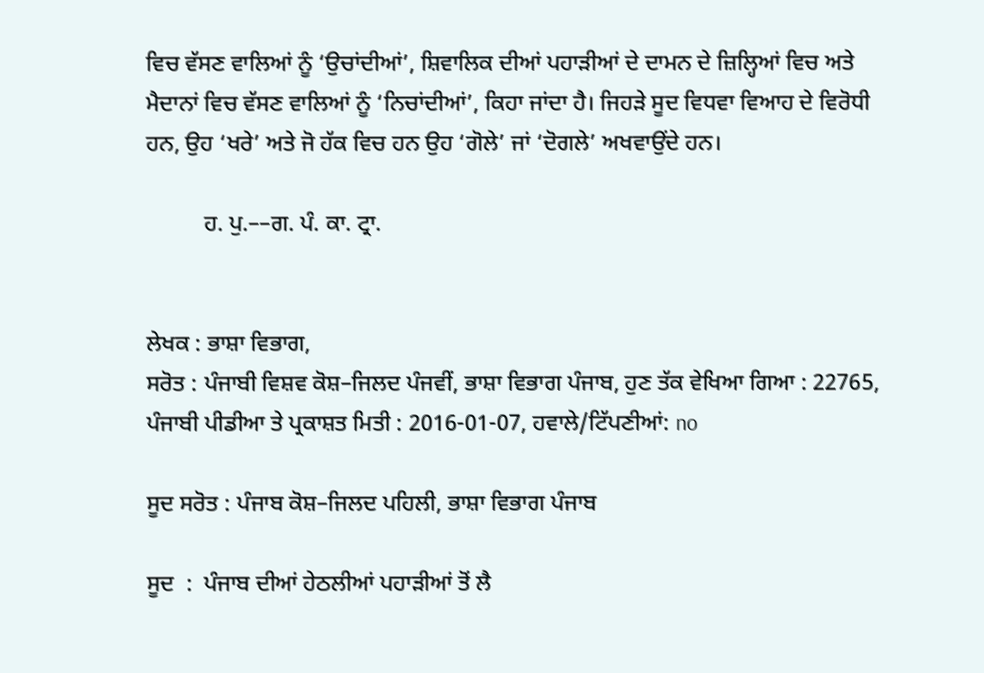ਵਿਚ ਵੱਸਣ ਵਾਲਿਆਂ ਨੂੰ ‘ਉਚਾਂਦੀਆਂ’, ਸ਼ਿਵਾਲਿਕ ਦੀਆਂ ਪਹਾੜੀਆਂ ਦੇ ਦਾਮਨ ਦੇ ਜ਼ਿਲ੍ਹਿਆਂ ਵਿਚ ਅਤੇ ਮੈਦਾਨਾਂ ਵਿਚ ਵੱਸਣ ਵਾਲਿਆਂ ਨੂੰ ‘ਨਿਚਾਂਦੀਆਂ’, ਕਿਹਾ ਜਾਂਦਾ ਹੈ। ਜਿਹੜੇ ਸੂਦ ਵਿਧਵਾ ਵਿਆਹ ਦੇ ਵਿਰੋਧੀ ਹਨ, ਉਹ ‘ਖਰੇ’ ਅਤੇ ਜੋ ਹੱਕ ਵਿਚ ਹਨ ਉਹ ‘ਗੋਲੇ’ ਜਾਂ ‘ਦੋਗਲੇ’ ਅਖਵਾਉਂਦੇ ਹਨ।

          ਹ. ਪੁ.––ਗ. ਪੰ. ਕਾ. ਟ੍ਰਾ.


ਲੇਖਕ : ਭਾਸ਼ਾ ਵਿਭਾਗ,
ਸਰੋਤ : ਪੰਜਾਬੀ ਵਿਸ਼ਵ ਕੋਸ਼–ਜਿਲਦ ਪੰਜਵੀਂ, ਭਾਸ਼ਾ ਵਿਭਾਗ ਪੰਜਾਬ, ਹੁਣ ਤੱਕ ਵੇਖਿਆ ਗਿਆ : 22765, ਪੰਜਾਬੀ ਪੀਡੀਆ ਤੇ ਪ੍ਰਕਾਸ਼ਤ ਮਿਤੀ : 2016-01-07, ਹਵਾਲੇ/ਟਿੱਪਣੀਆਂ: no

ਸੂਦ ਸਰੋਤ : ਪੰਜਾਬ ਕੋਸ਼–ਜਿਲਦ ਪਹਿਲੀ, ਭਾਸ਼ਾ ਵਿਭਾਗ ਪੰਜਾਬ

ਸੂਦ  :  ਪੰਜਾਬ ਦੀਆਂ ਹੇਠਲੀਆਂ ਪਹਾੜੀਆਂ ਤੋਂ ਲੈ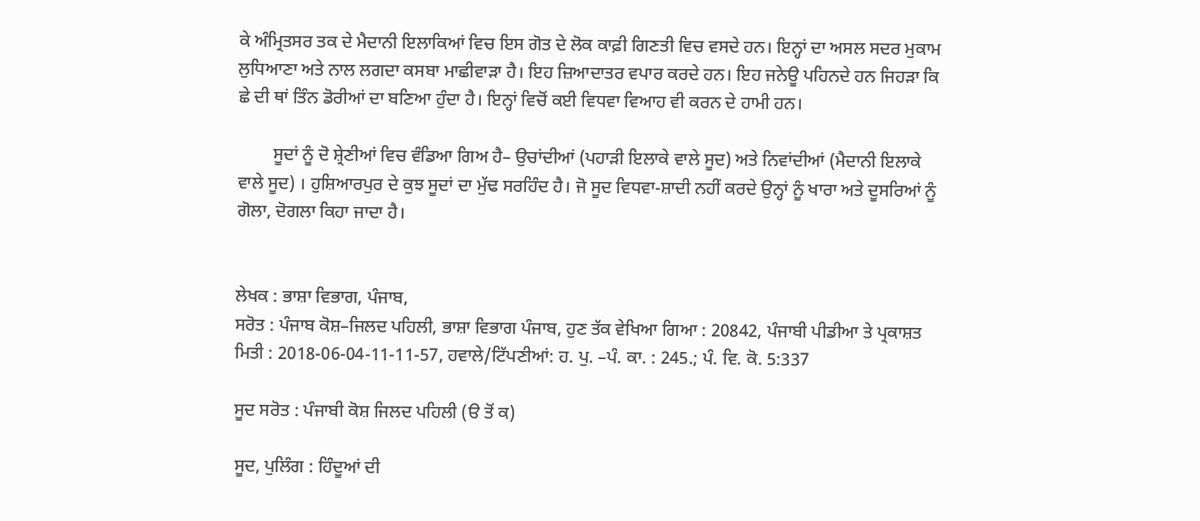ਕੇ ਅੰਮ੍ਰਿਤਸਰ ਤਕ ਦੇ ਮੈਦਾਨੀ ਇਲਾਕਿਆਂ ਵਿਚ ਇਸ ਗੋਤ ਦੇ ਲੋਕ ਕਾਫ਼ੀ ਗਿਣਤੀ ਵਿਚ ਵਸਦੇ ਹਨ। ਇਨ੍ਹਾਂ ਦਾ ਅਸਲ ਸਦਰ ਮੁਕਾਮ ਲੁਧਿਆਣਾ ਅਤੇ ਨਾਲ ਲਗਦਾ ਕਸਬਾ ਮਾਛੀਵਾੜਾ ਹੈ। ਇਹ ਜ਼ਿਆਦਾਤਰ ਵਪਾਰ ਕਰਦੇ ਹਨ। ਇਹ ਜਨੇਊ ਪਹਿਨਦੇ ਹਨ ਜਿਹੜਾ ਕਿ ਛੇ ਦੀ ਥਾਂ ਤਿੰਨ ਡੋਰੀਆਂ ਦਾ ਬਣਿਆ ਹੁੰਦਾ ਹੈ। ਇਨ੍ਹਾਂ ਵਿਚੋਂ ਕਈ ਵਿਧਵਾ ਵਿਆਹ ਵੀ ਕਰਨ ਦੇ ਹਾਮੀ ਹਨ।

        ਸੂਦਾਂ ਨੂੰ ਦੋ ਸ਼੍ਰੇਣੀਆਂ ਵਿਚ ਵੰਡਿਆ ਗਿਅ ਹੈ– ਉਚਾਂਦੀਆਂ (ਪਹਾੜੀ ਇਲਾਕੇ ਵਾਲੇ ਸੂਦ) ਅਤੇ ਨਿਵਾਂਦੀਆਂ (ਮੈਦਾਨੀ ਇਲਾਕੇ ਵਾਲੇ ਸੂਦ) । ਹੁਸ਼ਿਆਰਪੁਰ ਦੇ ਕੁਝ ਸੂਦਾਂ ਦਾ ਮੁੱਢ ਸਰਹਿੰਦ ਹੈ। ਜੋ ਸੂਦ ਵਿਧਵਾ-ਸ਼ਾਦੀ ਨਹੀਂ ਕਰਦੇ ਉਨ੍ਹਾਂ ਨੂੰ ਖਾਰਾ ਅਤੇ ਦੂਸਰਿਆਂ ਨੂੰ ਗੋਲਾ, ਦੋਗਲਾ ਕਿਹਾ ਜਾਦਾ ਹੈ।


ਲੇਖਕ : ਭਾਸ਼ਾ ਵਿਭਾਗ, ਪੰਜਾਬ,
ਸਰੋਤ : ਪੰਜਾਬ ਕੋਸ਼–ਜਿਲਦ ਪਹਿਲੀ, ਭਾਸ਼ਾ ਵਿਭਾਗ ਪੰਜਾਬ, ਹੁਣ ਤੱਕ ਵੇਖਿਆ ਗਿਆ : 20842, ਪੰਜਾਬੀ ਪੀਡੀਆ ਤੇ ਪ੍ਰਕਾਸ਼ਤ ਮਿਤੀ : 2018-06-04-11-11-57, ਹਵਾਲੇ/ਟਿੱਪਣੀਆਂ: ਹ. ਪੁ. –ਪੰ. ਕਾ. : 245.; ਪੰ. ਵਿ. ਕੋ. 5:337

ਸੂਦ ਸਰੋਤ : ਪੰਜਾਬੀ ਕੋਸ਼ ਜਿਲਦ ਪਹਿਲੀ (ੳ ਤੋਂ ਕ)

ਸੂਦ, ਪੁਲਿੰਗ : ਹਿੰਦੂਆਂ ਦੀ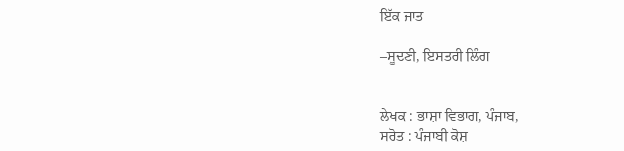ਇੱਕ ਜਾਤ

–ਸੂਦਣੀ, ਇਸਤਰੀ ਲਿੰਗ


ਲੇਖਕ : ਭਾਸ਼ਾ ਵਿਭਾਗ, ਪੰਜਾਬ,
ਸਰੋਤ : ਪੰਜਾਬੀ ਕੋਸ਼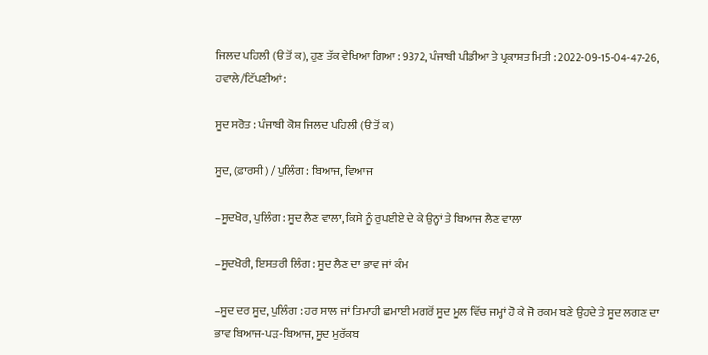ਜਿਲਦ ਪਹਿਲੀ (ੳ ਤੋਂ ਕ), ਹੁਣ ਤੱਕ ਵੇਖਿਆ ਗਿਆ : 9372, ਪੰਜਾਬੀ ਪੀਡੀਆ ਤੇ ਪ੍ਰਕਾਸ਼ਤ ਮਿਤੀ : 2022-09-15-04-47-26, ਹਵਾਲੇ/ਟਿੱਪਣੀਆਂ:

ਸੂਦ ਸਰੋਤ : ਪੰਜਾਬੀ ਕੋਸ਼ ਜਿਲਦ ਪਹਿਲੀ (ੳ ਤੋਂ ਕ)

ਸੂਦ, (ਫ਼ਾਰਸੀ) / ਪੁਲਿੰਗ : ਬਿਆਜ, ਵਿਆਜ

–ਸੂਦਖੋਰ, ਪੁਲਿੰਗ : ਸੂਦ ਲੈਣ ਵਾਲਾ, ਕਿਸੇ ਨੂੰ ਰੁਪਈਏ ਦੇ ਕੇ ਉਨ੍ਹਾਂ ਤੇ ਬਿਆਜ ਲੈਣ ਵਾਲਾ

–ਸੂਦਖੋਰੀ, ਇਸਤਰੀ ਲਿੰਗ : ਸੂਦ ਲੈਣ ਦਾ ਭਾਵ ਜਾਂ ਕੰਮ

–ਸੂਦ ਦਰ ਸੂਦ, ਪੁਲਿੰਗ : ਹਰ ਸਾਲ ਜਾਂ ਤਿਮਾਹੀ ਛਮਾਈ ਮਗਰੋਂ ਸੂਦ ਮੂਲ ਵਿੱਚ ਜਮ੍ਹਾਂ ਹੋ ਕੇ ਜੋ ਰਕਮ ਬਣੇ ਉਹਦੇ ਤੇ ਸੂਦ ਲਗਣ ਦਾ ਭਾਵ ਬਿਆਜ-ਪੜ-ਬਿਆਜ, ਸੂਦ ਮੁਰੱਕਬ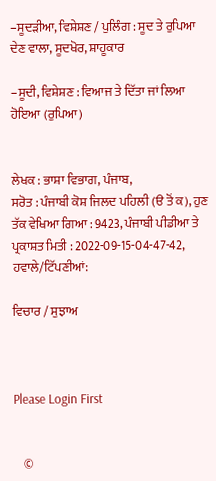–ਸੂਦੜੀਆ, ਵਿਸ਼ੇਸ਼ਣ / ਪੁਲਿੰਗ : ਸੂਦ ਤੇ ਰੁਪਿਆ ਦੇਣ ਵਾਲਾ, ਸੂਦਖੋਰ, ਸ਼ਾਹੂਕਾਰ

–ਸੂਦੀ, ਵਿਸ਼ੇਸ਼ਣ : ਵਿਆਜ ਤੇ ਦਿੱਤਾ ਜਾਂ ਲਿਆ ਹੋਇਆ (ਰੁਪਿਆ)


ਲੇਖਕ : ਭਾਸ਼ਾ ਵਿਭਾਗ, ਪੰਜਾਬ,
ਸਰੋਤ : ਪੰਜਾਬੀ ਕੋਸ਼ ਜਿਲਦ ਪਹਿਲੀ (ੳ ਤੋਂ ਕ), ਹੁਣ ਤੱਕ ਵੇਖਿਆ ਗਿਆ : 9423, ਪੰਜਾਬੀ ਪੀਡੀਆ ਤੇ ਪ੍ਰਕਾਸ਼ਤ ਮਿਤੀ : 2022-09-15-04-47-42, ਹਵਾਲੇ/ਟਿੱਪਣੀਆਂ:

ਵਿਚਾਰ / ਸੁਝਾਅ



Please Login First


    ©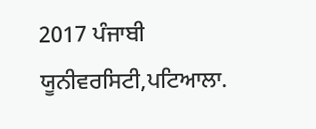2017 ਪੰਜਾਬੀ ਯੂਨੀਵਰਸਿਟੀ,ਪਟਿਆਲਾ.